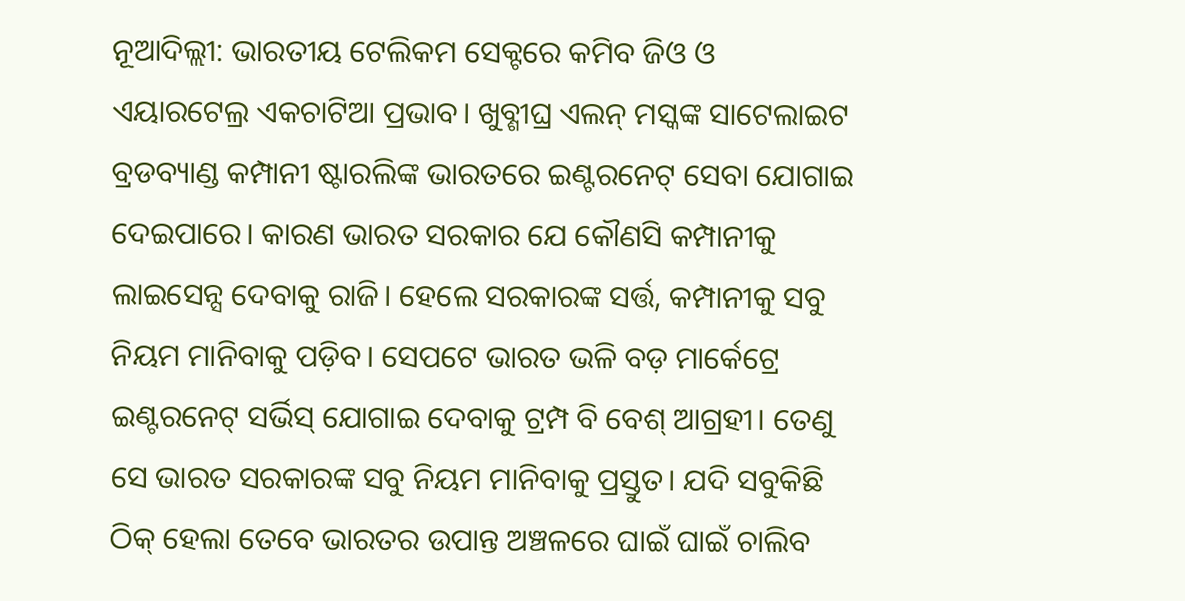ନୂଆଦିଲ୍ଲୀ: ଭାରତୀୟ ଟେଲିକମ ସେକ୍ଟରେ କମିବ ଜିଓ ଓ ଏୟାରଟେଲ୍ର ଏକଚାଟିଆ ପ୍ରଭାବ। ଖୁବ୍ଶୀଘ୍ର ଏଲନ୍ ମସ୍କଙ୍କ ସାଟେଲାଇଟ ବ୍ରଡବ୍ୟାଣ୍ଡ କମ୍ପାନୀ ଷ୍ଟାରଲିଙ୍କ ଭାରତରେ ଇଣ୍ଟରନେଟ୍ ସେବା ଯୋଗାଇ ଦେଇପାରେ। କାରଣ ଭାରତ ସରକାର ଯେ କୌଣସି କମ୍ପାନୀକୁ ଲାଇସେନ୍ସ ଦେବାକୁ ରାଜି। ହେଲେ ସରକାରଙ୍କ ସର୍ତ୍ତ, କମ୍ପାନୀକୁ ସବୁ ନିୟମ ମାନିବାକୁ ପଡ଼ିବ। ସେପଟେ ଭାରତ ଭଳି ବଡ଼ ମାର୍କେଟ୍ରେ ଇଣ୍ଟରନେଟ୍ ସର୍ଭିସ୍ ଯୋଗାଇ ଦେବାକୁ ଟ୍ରମ୍ପ ବି ବେଶ୍ ଆଗ୍ରହୀ। ତେଣୁ ସେ ଭାରତ ସରକାରଙ୍କ ସବୁ ନିୟମ ମାନିବାକୁ ପ୍ରସ୍ତୁତ। ଯଦି ସବୁକିଛି ଠିକ୍ ହେଲା ତେବେ ଭାରତର ଉପାନ୍ତ ଅଞ୍ଚଳରେ ଘାଇଁ ଘାଇଁ ଚାଲିବ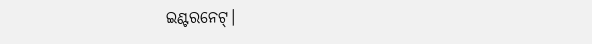ଇଣ୍ଟରନେଟ୍।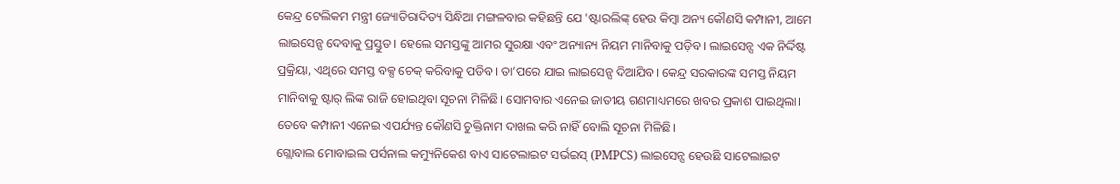କେନ୍ଦ୍ର ଟେଲିକମ ମନ୍ତ୍ରୀ ଜ୍ୟୋତିରାଦିତ୍ୟ ସିନ୍ଧିଆ ମଙ୍ଗଳବାର କହିଛନ୍ତି ଯେ 'ଷ୍ଟାରଲିଙ୍କ୍ ହେଉ କିମ୍ବା ଅନ୍ୟ କୌଣସି କମ୍ପାନୀ, ଆମେ ଲାଇସେନ୍ସ ଦେବାକୁ ପ୍ରସ୍ତୁତ। ହେଲେ ସମସ୍ତଙ୍କୁ ଆମର ସୁରକ୍ଷା ଏବଂ ଅନ୍ୟାନ୍ୟ ନିୟମ ମାନିବାକୁ ପଡ଼ିବ। ଲାଇସେନ୍ସ ଏକ ନିର୍ଦ୍ଦିଷ୍ଟ ପ୍ରକ୍ରିୟା, ଏଥିରେ ସମସ୍ତ ବକ୍ସ ଚେକ୍ କରିବାକୁ ପଡିବ। ତା’ପରେ ଯାଇ ଲାଇସେନ୍ସ ଦିଆଯିବ। କେନ୍ଦ୍ର ସରକାରଙ୍କ ସମସ୍ତ ନିୟମ ମାନିବାକୁ ଷ୍ଟାର୍ ଲିଙ୍କ ରାଜି ହୋଇଥିବା ସୂଚନା ମିଳିଛି। ସୋମବାର ଏନେଇ ଜାତୀୟ ଗଣମାଧ୍ୟମରେ ଖବର ପ୍ରକାଶ ପାଇଥିଲା। ତେବେ କମ୍ପାନୀ ଏନେଇ ଏପର୍ଯ୍ୟନ୍ତ କୌଣସି ଚୁକ୍ତିନାମ ଦାଖଲ କରି ନାହିଁ ବୋଲି ସୂଚନା ମିଳିଛି।
ଗ୍ଲୋବାଲ ମୋବାଇଲ ପର୍ସନାଲ କମ୍ୟୁନିକେଶ ବାଏ ସାଟେଲାଇଟ ସର୍ଭଇସ୍ (PMPCS) ଲାଇସେନ୍ସ ହେଉଛି ସାଟେଲାଇଟ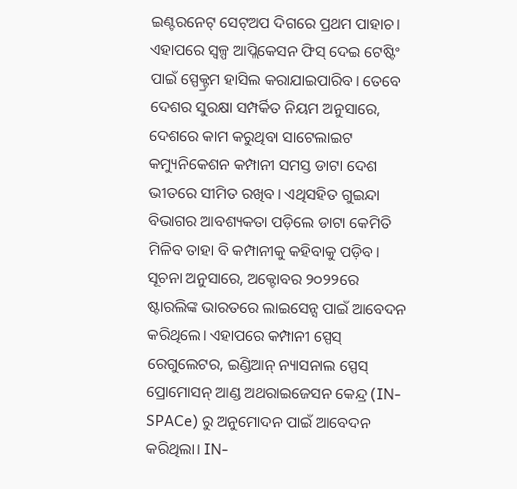ଇଣ୍ଟରନେଟ୍ ସେଟ୍ଅପ ଦିଗରେ ପ୍ରଥମ ପାହାଚ। ଏହାପରେ ସ୍ୱଳ୍ପ ଆପ୍ଲିକେସନ ଫିସ୍ ଦେଇ ଟେଷ୍ଟିଂ ପାଇଁ ସ୍ପେକ୍ଟ୍ରମ ହାସିଲ କରାଯାଇପାରିବ। ତେବେ ଦେଶର ସୁରକ୍ଷା ସମ୍ପର୍କିତ ନିୟମ ଅନୁସାରେ, ଦେଶରେ କାମ କରୁଥିବା ସାଟେଲାଇଟ କମ୍ୟୁନିକେଶନ କମ୍ପାନୀ ସମସ୍ତ ଡାଟା ଦେଶ ଭୀତରେ ସୀମିତ ରଖିବ। ଏଥିସହିତ ଗୁଇନ୍ଦା ବିଭାଗର ଆବଶ୍ୟକତା ପଡ଼ିଲେ ଡାଟା କେମିତି ମିଳିବ ତାହା ବି କମ୍ପାନୀକୁ କହିବାକୁ ପଡ଼ିବ।
ସୂଚନା ଅନୁସାରେ, ଅକ୍ଟୋବର ୨୦୨୨ରେ ଷ୍ଟାରଲିଙ୍କ ଭାରତରେ ଲାଇସେନ୍ସ ପାଇଁ ଆବେଦନ କରିଥିଲେ। ଏହାପରେ କମ୍ପାନୀ ସ୍ପେସ୍ ରେଗୁଲେଟର, ଇଣ୍ଡିଆନ୍ ନ୍ୟାସନାଲ ସ୍ପେସ୍ ପ୍ରୋମୋସନ୍ ଆଣ୍ଡ ଅଥରାଇଜେସନ କେନ୍ଦ୍ର (IN-SPACe) ରୁ ଅନୁମୋଦନ ପାଇଁ ଆବେଦନ କରିଥିଲା। IN-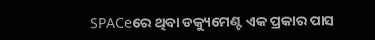SPACeରେ ଥିବା ଡକ୍ୟୁମେଣ୍ଟ ଏକ ପ୍ରକାର ପାସ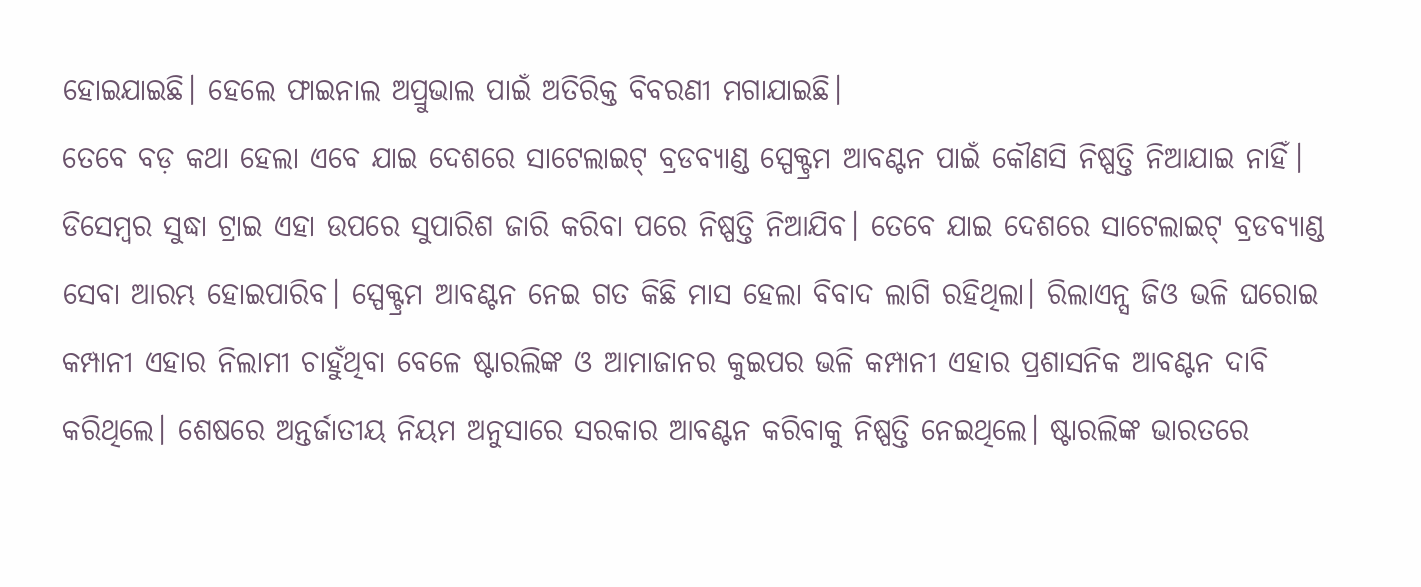ହୋଇଯାଇଛି। ହେଲେ ଫାଇନାଲ ଅପ୍ରୁଭାଲ ପାଇଁ ଅତିରିକ୍ତ ବିବରଣୀ ମଗାଯାଇଛି।
ତେବେ ବଡ଼ କଥା ହେଲା ଏବେ ଯାଇ ଦେଶରେ ସାଟେଲାଇଟ୍ ବ୍ରଡବ୍ୟାଣ୍ଡ ସ୍ପେକ୍ଟ୍ରମ ଆବଣ୍ଟନ ପାଇଁ କୌଣସି ନିଷ୍ପତ୍ତି ନିଆଯାଇ ନାହିଁ। ଡିସେମ୍ବର ସୁଦ୍ଧା ଟ୍ରାଇ ଏହା ଉପରେ ସୁପାରିଶ ଜାରି କରିବା ପରେ ନିଷ୍ପତ୍ତି ନିଆଯିବ। ତେବେ ଯାଇ ଦେଶରେ ସାଟେଲାଇଟ୍ ବ୍ରଡବ୍ୟାଣ୍ଡ ସେବା ଆରମ୍ଭ ହୋଇପାରିବ। ସ୍ପେକ୍ଟ୍ରମ ଆବଣ୍ଟନ ନେଇ ଗତ କିଛି ମାସ ହେଲା ବିବାଦ ଲାଗି ରହିଥିଲା। ରିଲାଏନ୍ସ ଜିଓ ଭଳି ଘରୋଇ କମ୍ପାନୀ ଏହାର ନିଲାମୀ ଚାହୁଁଥିବା ବେଳେ ଷ୍ଟାରଲିଙ୍କ ଓ ଆମାଜାନର କୁଇପର ଭଳି କମ୍ପାନୀ ଏହାର ପ୍ରଶାସନିକ ଆବଣ୍ଟନ ଦାବି କରିଥିଲେ। ଶେଷରେ ଅନ୍ତର୍ଜାତୀୟ ନିୟମ ଅନୁସାରେ ସରକାର ଆବଣ୍ଟନ କରିବାକୁ ନିଷ୍ପତ୍ତି ନେଇଥିଲେ। ଷ୍ଟାରଲିଙ୍କ ଭାରତରେ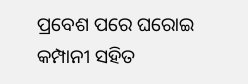ପ୍ରବେଶ ପରେ ଘରୋଇ କମ୍ପାନୀ ସହିତ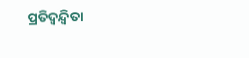ପ୍ରତିଦ୍ୱନ୍ଦ୍ୱିତା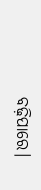ବଢ଼ିପାରେ।